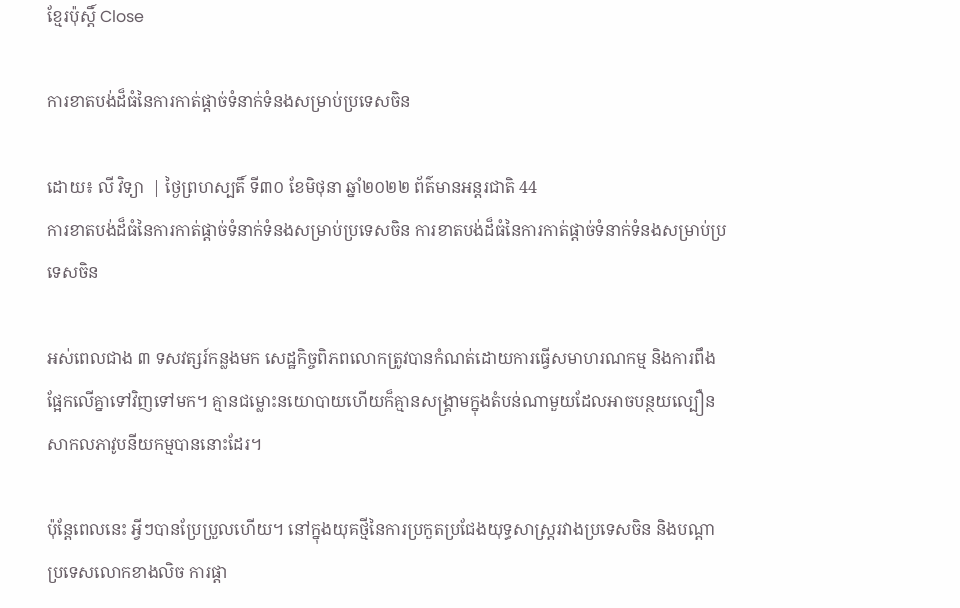ខ្មែរប៉ុស្ដិ៍ Close

ការខាតបង់ដ៏ធំនៃការកាត់ផ្តាច់ទំនាក់ទំនងសម្រាប់ប្រទេសចិន

ដោយ៖ លី វិទ្យា  | ថ្ងៃព្រហស្បតិ៍ ទី៣០ ខែមិថុនា ឆ្នាំ២០២២ ព័ត៌មានអន្តរជាតិ 44
ការខាតបង់ដ៏ធំនៃការកាត់ផ្តាច់ទំនាក់ទំនងសម្រាប់ប្រទេសចិន ការខាតបង់ដ៏ធំនៃការកាត់ផ្តាច់ទំនាក់ទំនងសម្រាប់ប្រទេសចិន

អស់ពេលជាង ៣ ទសវត្សរ៍កន្លងមក សេដ្ឋកិច្ចពិភពលោកត្រូវបានកំណត់ដោយការធ្វើសមាហរណកម្ម និងការពឹងផ្អែកលើគ្នាទៅវិញទៅមក។ គ្មានជម្លោះនយោបាយហើយក៏គ្មានសង្គ្រាមក្នុងតំបន់ណាមួយដែលអាចបន្ថយល្បឿនសាកលភាវូបនីយកម្មបាននោះដែរ។

ប៉ុន្តែពេលនេះ អ្វីៗបានប្រែប្រួលហើយ។ នៅក្នុងយុគថ្មីនៃការប្រកួតប្រជែងយុទ្ធសាស្ត្ររវាងប្រទេសចិន និងបណ្តាប្រទេសលោកខាងលិច ការផ្តា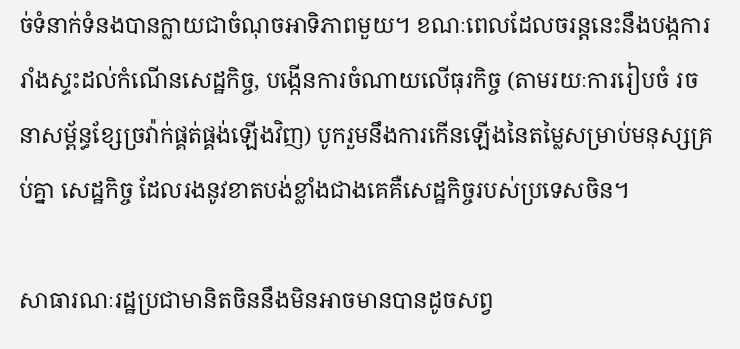ច់ទំនាក់ទំនងបានក្លាយជាចំណុចអាទិភាពមួយ។ ខណៈពេលដែលចរន្តនេះនឹងបង្កការរាំងស្ទះដល់កំណើនសេដ្ឋកិច្ច, បង្កើនការចំណាយលើធុរកិច្ច (តាមរយៈការរៀបចំ រចនាសម្ព័ន្ធខ្សែច្រវ៉ាក់ផ្គត់ផ្គង់ឡើងវិញ) បូករួមនឹងការកើនឡើងនៃតម្លៃសម្រាប់មនុស្សគ្រប់គ្នា សេដ្ឋកិច្ច ដែលរងនូវខាតបង់ខ្លាំងជាងគេគឺសេដ្ឋកិច្ចរបស់ប្រទេសចិន។

សាធារណៈរដ្ឋប្រជាមានិតចិននឹងមិនអាចមានបានដូចសព្វ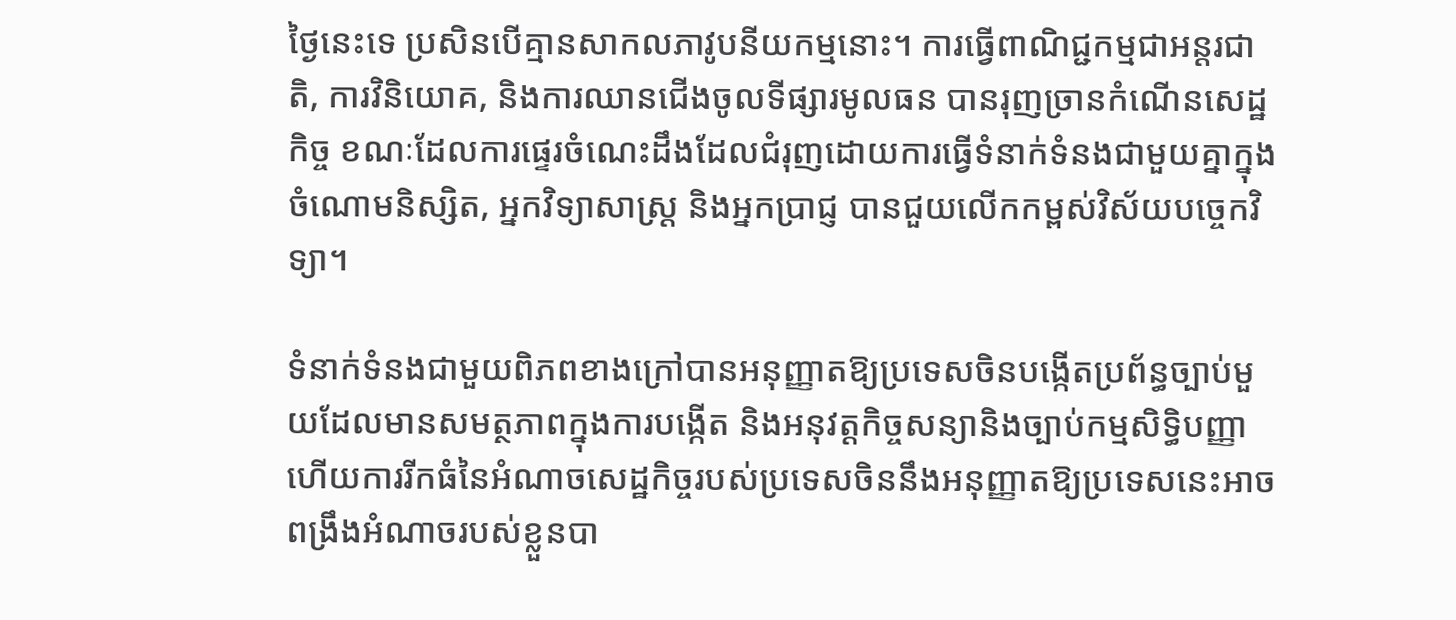ថ្ងៃនេះទេ ប្រសិនបើគ្មានសាកលភាវូបនីយកម្មនោះ។ ការធ្វើពាណិជ្ជកម្មជាអន្តរជាតិ, ការវិនិយោគ, និងការឈានជើងចូលទីផ្សារមូលធន បានរុញច្រានកំណើនសេដ្ឋកិច្ច ខណៈដែលការផ្ទេរចំណេះដឹងដែលជំរុញដោយការធ្វើទំនាក់ទំនងជាមួយគ្នាក្នុងចំណោមនិស្សិត, អ្នកវិទ្យាសាស្ត្រ និងអ្នកប្រាជ្ញ បានជួយលើកកម្ពស់វិស័យបច្ចេកវិទ្យា។

ទំនាក់ទំនងជាមួយពិភពខាងក្រៅបានអនុញ្ញាតឱ្យប្រទេសចិនបង្កើតប្រព័ន្ធច្បាប់មួយដែលមានសមត្ថភាពក្នុងការបង្កើត និងអនុវត្តកិច្ចសន្យានិងច្បាប់កម្មសិទ្ធិបញ្ញា ហើយការរីកធំនៃអំណាចសេដ្ឋកិច្ចរបស់ប្រទេសចិននឹងអនុញ្ញាតឱ្យប្រទេសនេះអាចពង្រឹងអំណាចរបស់ខ្លួនបា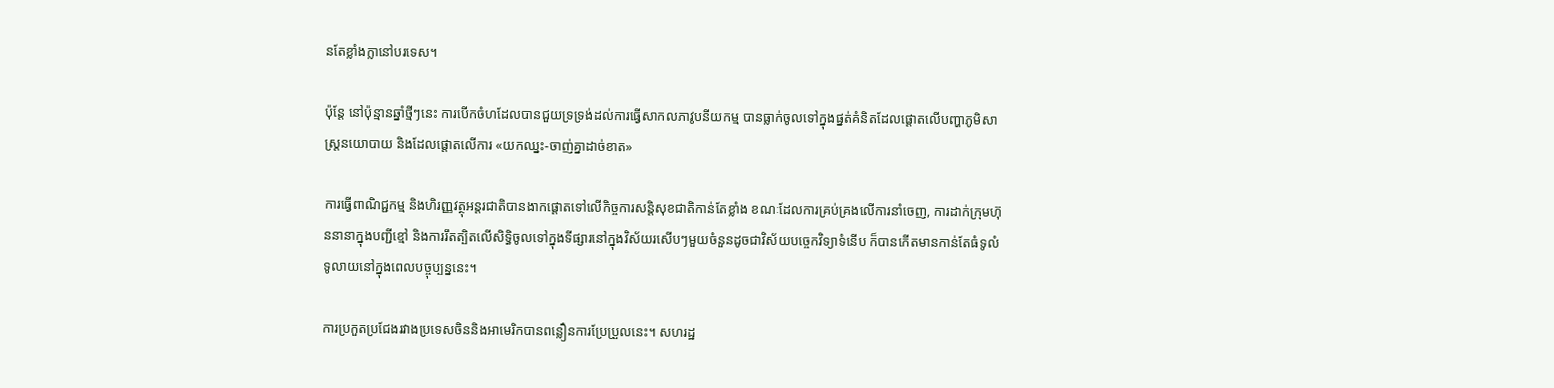នតែខ្លាំងក្លានៅបរទេស។

ប៉ុន្តែ នៅប៉ុន្មានឆ្នាំថ្មីៗនេះ ការបើកចំហដែលបានជួយទ្រទ្រង់ដល់ការធ្វើសាកលភាវូបនីយកម្ម បានធ្លាក់ចូលទៅក្នុងផ្នត់គំនិតដែលផ្តោតលើបញ្ហាភូមិសាស្ត្រនយោបាយ និងដែលផ្តោតលើការ «យកឈ្នះ-ចាញ់គ្នាដាច់ខាត»

ការធ្វើពាណិជ្ជកម្ម និងហិរញ្ញវត្ថុអន្តរជាតិបានងាកផ្តោតទៅលើកិច្ចការសន្តិសុខជាតិកាន់តែខ្លាំង ខណៈដែលការគ្រប់គ្រងលើការនាំចេញ, ការដាក់ក្រុមហ៊ុននានាក្នុងបញ្ជីខ្មៅ និងការរឹតត្បិតលើសិទ្ធិចូលទៅក្នុងទីផ្សារនៅក្នុងវិស័យរសើបៗមួយចំនួនដូចជាវិស័យបច្ចេកវិទ្យាទំនើប ក៏បានកើតមានកាន់តែធំទូលំទូលាយនៅក្នុងពេលបច្ចុប្បន្ននេះ។

ការប្រកួតប្រជែងរវាងប្រទេសចិននិងអាមេរិកបានពន្លឿនការប្រែប្រួលនេះ។ សហរដ្ឋ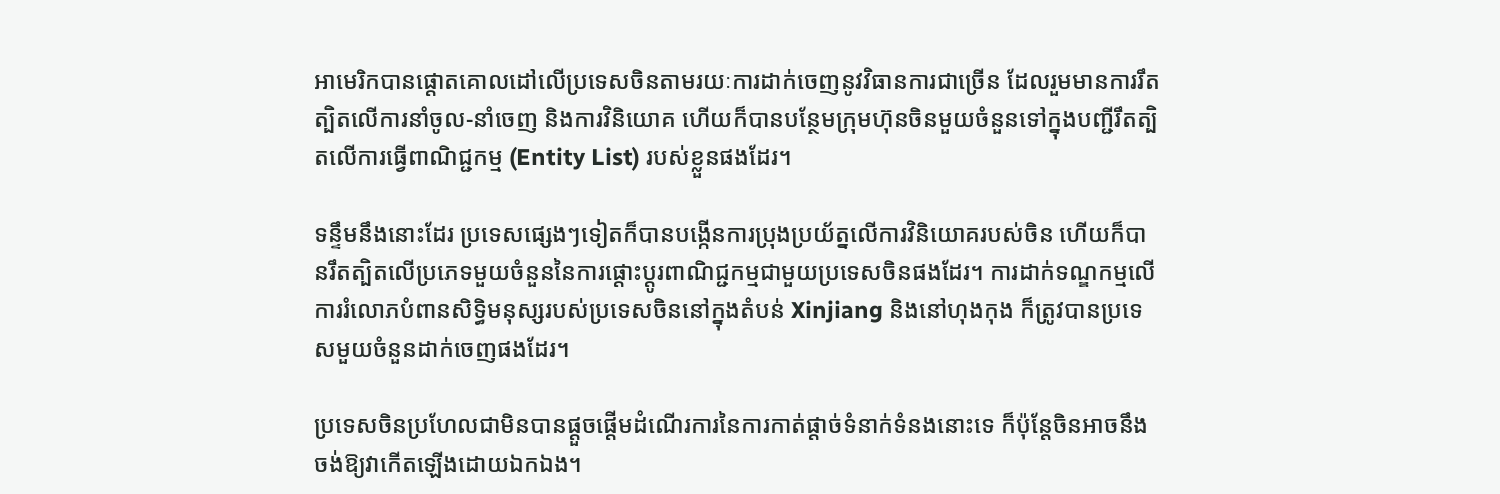អាមេរិកបានផ្តោតគោលដៅលើប្រទេសចិនតាមរយៈការដាក់ចេញនូវវិធានការជាច្រើន ដែលរួមមានការរឹតត្បិតលើការនាំចូល-នាំចេញ និងការវិនិយោគ ហើយក៏បានបន្ថែមក្រុមហ៊ុនចិនមួយចំនួនទៅក្នុងបញ្ជីរឹតត្បិតលើការធ្វើពាណិជ្ជកម្ម (Entity List) របស់ខ្លួនផងដែរ។

ទន្ទឹមនឹងនោះដែរ ប្រទេសផ្សេងៗទៀតក៏បានបង្កើនការប្រុងប្រយ័ត្នលើការវិនិយោគរបស់ចិន ហើយក៏បានរឹតត្បិតលើប្រភេទមួយចំនួននៃការផ្តោះប្តូរពាណិជ្ជកម្មជាមួយប្រទេសចិនផងដែរ។ ការដាក់ទណ្ឌកម្មលើការរំលោភបំពានសិទ្ធិមនុស្សរបស់ប្រទេសចិននៅក្នុងតំបន់ Xinjiang និងនៅហុងកុង ក៏ត្រូវបានប្រទេសមួយចំនួនដាក់ចេញផងដែរ។

ប្រទេសចិនប្រហែលជាមិនបានផ្តួចផ្តើមដំណើរការនៃការកាត់ផ្តាច់ទំនាក់ទំនងនោះទេ ក៏ប៉ុន្តែចិនអាចនឹងចង់ឱ្យវាកើតឡើងដោយឯកឯង។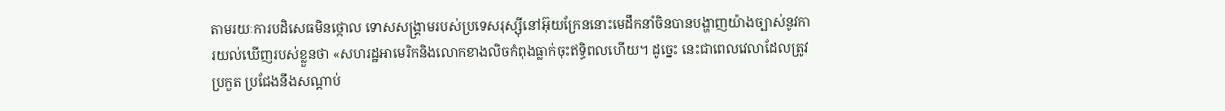តាមរយៈការបដិសេធមិនថ្កោល ទោសសង្គ្រាមរបស់ប្រទេសរុស្ស៊ីនៅអ៊ុយក្រែននោះមេដឹកនាំចិនបានបង្ហាញយ៉ាងច្បាស់នូវការយល់ឃើញរបស់ខ្លួនថា «សហរដ្ឋអាមេរិកនិងលោកខាងលិចកំពុងធ្លាក់ចុះឥទ្ធិពលហើយ។ ដូច្នេះ នេះជាពេលវេលាដែលត្រូវប្រកួត ប្រជែងនឹងសណ្តាប់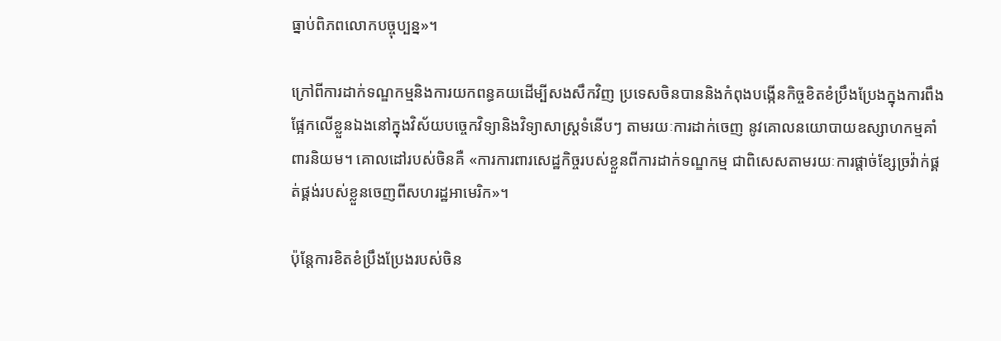ធ្នាប់ពិភពលោកបច្ចុប្បន្ន»។

ក្រៅពីការដាក់ទណ្ឌកម្មនិងការយកពន្ធគយដើម្បីសងសឹកវិញ ប្រទេសចិនបាននិងកំពុងបង្កើនកិច្ចខិតខំប្រឹងប្រែងក្នុងការពឹងផ្អែកលើខ្លួនឯងនៅក្នុងវិស័យបច្ចេកវិទ្យានិងវិទ្យាសាស្ត្រទំនើបៗ តាមរយៈការដាក់ចេញ នូវគោលនយោបាយឧស្សាហកម្មគាំពារនិយម។ គោលដៅរបស់ចិនគឺ «ការការពារសេដ្ឋកិច្ចរបស់ខ្លួនពីការដាក់ទណ្ឌកម្ម ជាពិសេសតាមរយៈការផ្តាច់ខ្សែច្រវ៉ាក់ផ្គត់ផ្គង់របស់ខ្លួនចេញពីសហរដ្ឋអាមេរិក»។

ប៉ុន្តែការខិតខំប្រឹងប្រែងរបស់ចិន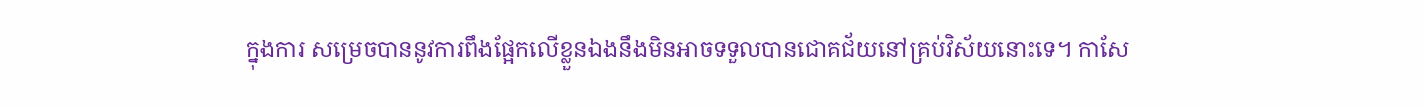ក្នុងការ សម្រេចបាននូវការពឹងផ្អែកលើខ្លួនឯងនឹងមិនអាចទទួលបានជោគជ័យនៅគ្រប់វិស័យនោះទេ។ កាសែ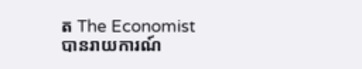ត The Economist បានរាយការណ៍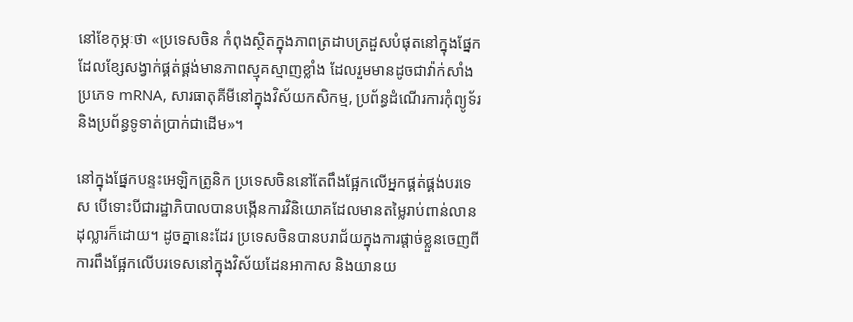នៅខែកុម្ភៈថា «ប្រទេសចិន កំពុងស្ថិតក្នុងភាពត្រដាបត្រដួសបំផុតនៅក្នុងផ្នែកដែលខ្សែសង្វាក់ផ្គត់ផ្គង់មានភាពស្មុគស្មាញខ្លាំង ដែលរួមមានដូចជាវ៉ាក់សាំងប្រភេទ mRNA, សារធាតុគីមីនៅក្នុងវិស័យកសិកម្ម, ប្រព័ន្ធដំណើរការកុំព្យូទ័រ និងប្រព័ន្ធទូទាត់ប្រាក់ជាដើម»។

នៅក្នុងផ្នែកបន្ទះអេឡិកត្រូនិក ប្រទេសចិននៅតែពឹងផ្អែកលើអ្នកផ្គត់ផ្គង់បរទេស បើទោះបីជារដ្ឋាភិបាលបានបង្កើនការវិនិយោគដែលមានតម្លៃរាប់ពាន់លានដុល្លារក៏ដោយ។ ដូចគ្នានេះដែរ ប្រទេសចិនបានបរាជ័យក្នុងការផ្តាច់ខ្លួនចេញពីការពឹងផ្អែកលើបរទេសនៅក្នុងវិស័យដែនអាកាស និងយានយ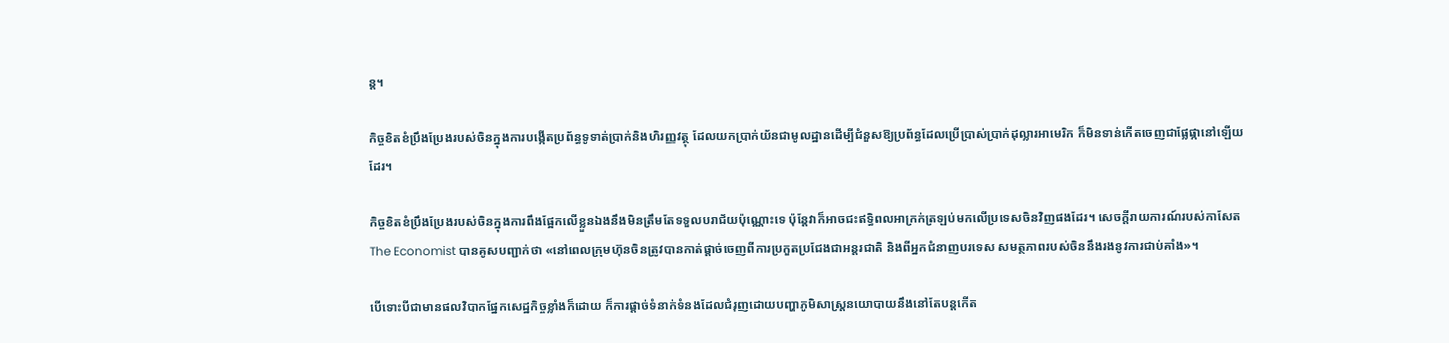ន្ត។

កិច្ចខិតខំប្រឹងប្រែងរបស់ចិនក្នុងការបង្កើតប្រព័ន្ធទូទាត់ប្រាក់និងហិរញ្ញវត្ថុ ដែលយកប្រាក់យ័នជាមូលដ្ឋានដើម្បីជំនួសឱ្យប្រព័ន្ធដែលប្រើប្រាស់ប្រាក់ដុល្លារអាមេរិក ក៏មិនទាន់កើតចេញជាផ្លែផ្កានៅឡើយដែរ។

កិច្ចខិតខំប្រឹងប្រែងរបស់ចិនក្នុងការពឹងផ្អែកលើខ្លួនឯងនឹងមិនត្រឹមតែទទួលបរាជ័យប៉ុណ្ណោះទេ ប៉ុន្តែវាក៏អាចជះឥទ្ធិពលអាក្រក់ត្រឡប់មកលើប្រទេសចិនវិញផងដែរ។ សេចក្តីរាយការណ៍របស់កាសែត The Economist បានគូសបញ្ជាក់ថា «នៅពេលក្រុមហ៊ុនចិនត្រូវបានកាត់ផ្តាច់ចេញពីការប្រកួតប្រជែងជាអន្តរជាតិ និងពីអ្នកជំនាញបរទេស សមត្ថភាពរបស់ចិននឹងរងនូវការជាប់គាំង»។

បើទោះបីជាមានផលវិបាកផ្នែកសេដ្ឋកិច្ចខ្លាំងក៏ដោយ ក៏ការផ្តាច់ទំនាក់ទំនងដែលជំរុញដោយបញ្ហាភូមិសាស្ត្រនយោបាយនឹងនៅតែបន្តកើត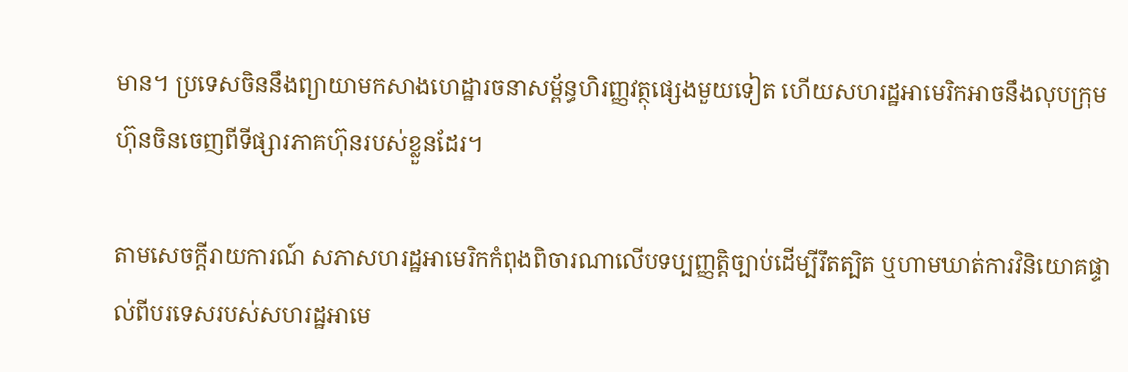មាន។ ប្រទេសចិននឹងព្យាយាមកសាងហេដ្ឋារចនាសម្ព័ន្ធហិរញ្ញវត្ថុផ្សេងមួយទៀត ហើយសហរដ្ឋអាមេរិកអាចនឹងលុបក្រុមហ៊ុនចិនចេញពីទីផ្សារភាគហ៊ុនរបស់ខ្លួនដែរ។

តាមសេចក្តីរាយការណ៍ សភាសហរដ្ឋអាមេរិកកំពុងពិចារណាលើបទប្បញ្ញត្តិច្បាប់ដើម្បីរឹតត្បិត ឬហាមឃាត់ការវិនិយោគផ្ទាល់ពីបរទេសរបស់សហរដ្ឋអាមេ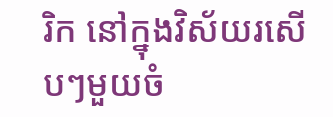រិក នៅក្នុងវិស័យរសើបៗមួយចំ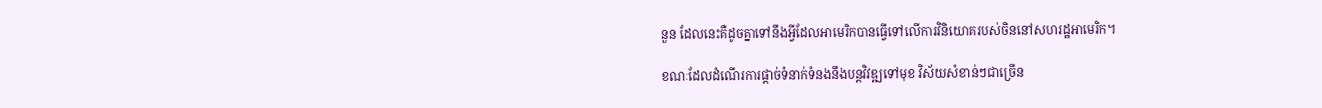នួន ដែលនេះគឺដូចគ្នាទៅនឹងអ្វីដែលអាមេរិកបានធ្វើទៅលើការវិនិយោគរបស់ចិននៅសហរដ្ឋអាមេរិក។

ខណៈដែលដំណើរការផ្តាច់ទំនាក់ទំនងនឹងបន្តវិវឌ្ឍទៅមុខ វិស័យសំខាន់ៗជាច្រើន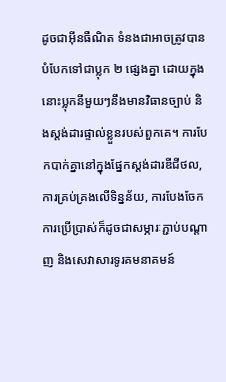ដូចជាអ៊ីនធឺណិត ទំនងជាអាចត្រូវបានបំបែកទៅជាប្លុក ២ ផ្សេងគ្នា ដោយក្នុងនោះប្លុកនីមួយៗនឹងមានវិធានច្បាប់ និងស្តង់ដារផ្ទាល់ខ្លួនរបស់ពួកគេ។ ការបែកបាក់គ្នានៅក្នុងផ្នែកស្តង់ដារឌីជីថល, ការគ្រប់គ្រងលើទិន្នន័យ, ការបែងចែកការប្រើប្រាស់ក៏ដូចជាសម្ភារៈភ្ជាប់បណ្តាញ និងសេវាសារទូរគមនាគមន៍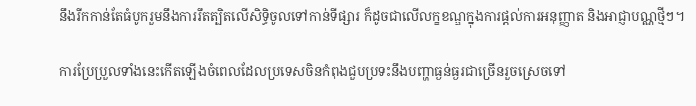នឹងរីកកាន់តែធំបូករួមនឹងការរឹតត្បិតលើសិទ្ធិចូលទៅកាន់ទីផ្សារ ក៏ដូចជាលើលក្ខខណ្ឌក្នុងការផ្តល់ការអនុញ្ញាត និងអាជ្ញាបណ្ណថ្មីៗ។

ការប្រែប្រួលទាំងនេះកើតឡើងចំពេលដែលប្រទេសចិនកំពុងជួបប្រទះនឹងបញ្ហាធ្ងន់ធ្ងរជាច្រើនរួចស្រេចទៅ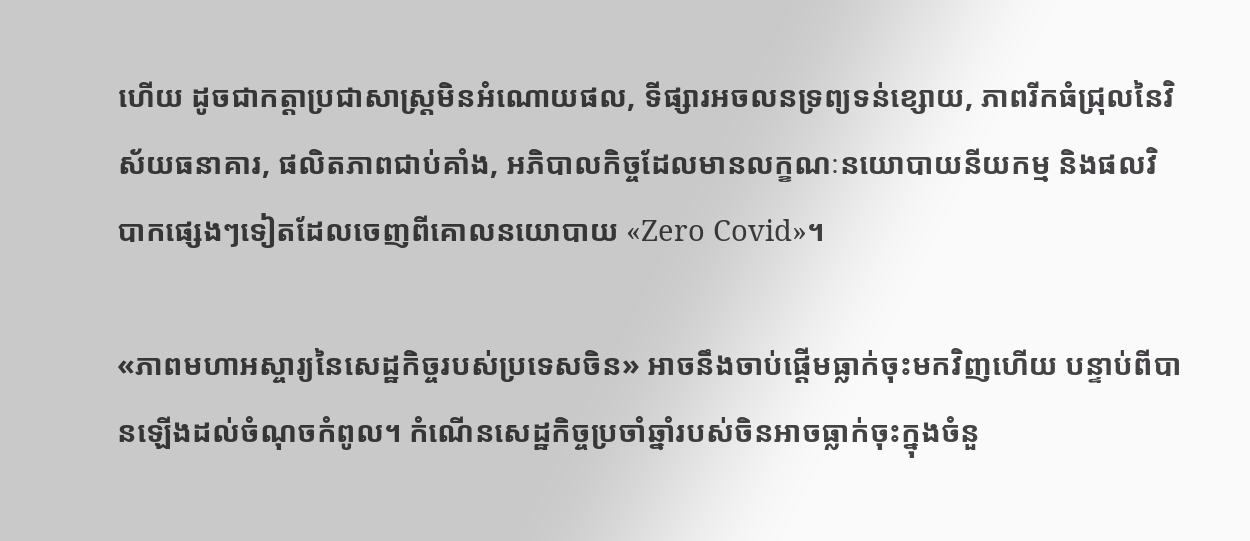ហើយ ដូចជាកត្តាប្រជាសាស្ត្រមិនអំណោយផល, ទីផ្សារអចលនទ្រព្យទន់ខ្សោយ, ភាពរីកធំជ្រុលនៃវិស័យធនាគារ, ផលិតភាពជាប់គាំង, អភិបាលកិច្ចដែលមានលក្ខណៈនយោបាយនីយកម្ម និងផលវិបាកផ្សេងៗទៀតដែលចេញពីគោលនយោបាយ «Zero Covid»។

«ភាពមហាអស្ចារ្យនៃសេដ្ឋកិច្ចរបស់ប្រទេសចិន» អាចនឹងចាប់ផ្តើមធ្លាក់ចុះមកវិញហើយ បន្ទាប់ពីបានឡើងដល់ចំណុចកំពូល។ កំណើនសេដ្ឋកិច្ចប្រចាំឆ្នាំរបស់ចិនអាចធ្លាក់ចុះក្នុងចំនួ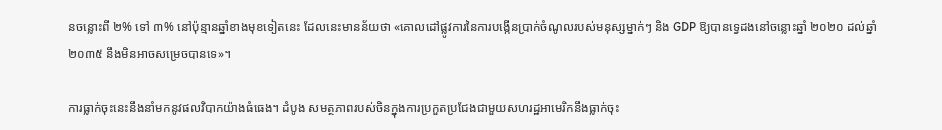នចន្លោះពី ២% ទៅ ៣% នៅប៉ុន្មានឆ្នាំខាងមុខទៀតនេះ ដែលនេះមានន័យថា «គោលដៅផ្លូវការនៃការបង្កើនប្រាក់ចំណូលរបស់មនុស្សម្នាក់ៗ និង GDP ឱ្យបានទ្វេដងនៅចន្លោះឆ្នាំ ២០២០ ដល់ឆ្នាំ ២០៣៥ នឹងមិនអាចសម្រេចបានទេ»។

ការធ្លាក់ចុះនេះនឹងនាំមកនូវផលវិបាកយ៉ាងធំធេង។ ដំបូង សមត្ថភាពរបស់ចិនក្នុងការប្រកួតប្រជែងជាមួយសហរដ្ឋអាមេរិកនឹងធ្លាក់ចុះ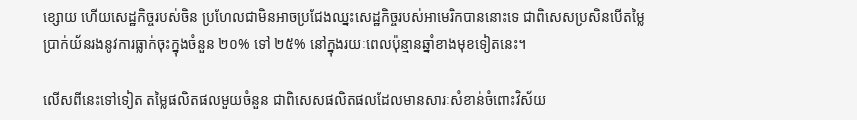ខ្សោយ ហើយសេដ្ឋកិច្ចរបស់ចិន ប្រហែលជាមិនអាចប្រជែងឈ្នះសេដ្ឋកិច្ចរបស់អាមេរិកបាននោះទេ ជាពិសេសប្រសិនបើតម្លៃប្រាក់យ័នរងនូវការធ្លាក់ចុះក្នុងចំនួន ២០% ទៅ ២៥% នៅក្នុងរយៈពេលប៉ុន្មានឆ្នាំខាងមុខទៀតនេះ។

លើសពីនេះទៅទៀត តម្លៃផលិតផលមួយចំនួន ជាពិសេសផលិតផលដែលមានសារៈសំខាន់ចំពោះវិស័យ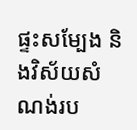ផ្ទះសម្បែង និងវិស័យសំណង់រប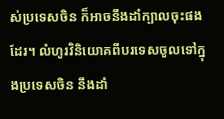ស់ប្រទេសចិន ក៏អាចនឹងដាំក្បាលចុះផងដែរ។ លំហូរវិនិយោគពីបរទេសចូលទៅក្នុងប្រទេសចិន នឹងដាំ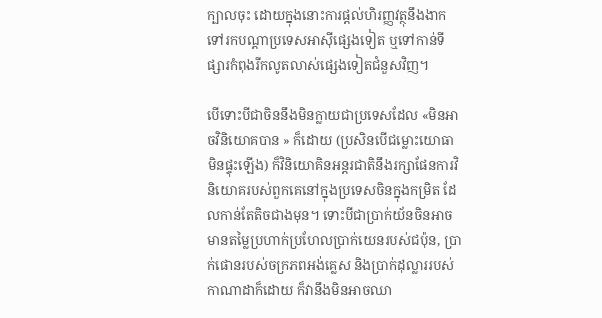ក្បាលចុះ ដោយក្នុងនោះការផ្តល់ហិរញ្ញវត្ថុនឹងងាកទៅរកបណ្តាប្រទេសអាស៊ីផ្សេងទៀត ឬទៅកាន់ទីផ្សារកំពុងរីកលូតលាស់ផ្សេងទៀតជំនួសវិញ។

បើទោះបីជាចិននឹងមិនក្លាយជាប្រទេសដែល «មិនអាចវិនិយោគបាន » ក៏ដោយ (ប្រសិនបើជម្លោះយោធាមិនផ្ទុះឡើង) ក៏វិនិយោគិនអន្តរជាតិនឹងរក្សាផែនការវិនិយោគរបស់ពួកគេនៅក្នុងប្រទេសចិនក្នុងកម្រិត ដែលកាន់តែតិចជាងមុន។ ទោះបីជាប្រាក់យ័នចិនអាចមានតម្លៃប្រហាក់ប្រហែលប្រាក់យេនរបស់ជប៉ុន, ប្រាក់ផោនរបស់ចក្រភពអង់គ្លេស និងប្រាក់ដុល្លាររបស់កាណាដាក៏ដោយ ក៏វានឹងមិនអាចឈា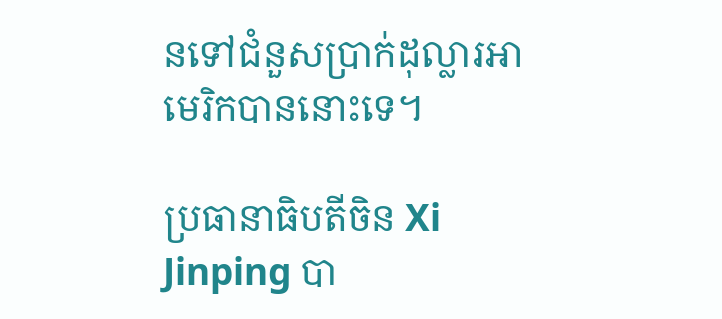នទៅជំនួសប្រាក់ដុល្លារអាមេរិកបាននោះទេ។

ប្រធានាធិបតីចិន Xi Jinping បា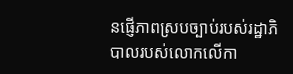នផ្ញើភាពស្របច្បាប់របស់រដ្ឋាភិបាលរបស់លោកលើកា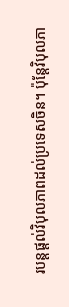របន្តផ្តល់វិបុលភាពដល់ប្រទេសចិន។ ប៉ុន្តែវិបុលភា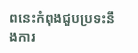ពនេះកំពុងជួបប្រទះនឹងការ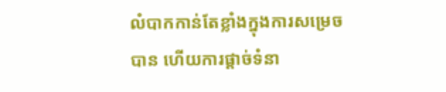លំបាកកាន់តែខ្លាំងក្នុងការសម្រេចបាន ហើយការផ្តាច់ទំនា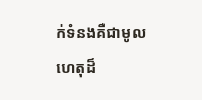ក់ទំនងគឺជាមូលហេតុដ៏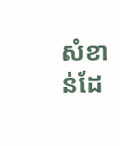សំខាន់ដែ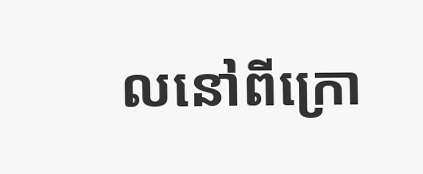លនៅពីក្រោ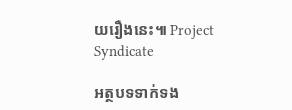យរឿងនេះ៕ Project Syndicate

អត្ថបទទាក់ទង